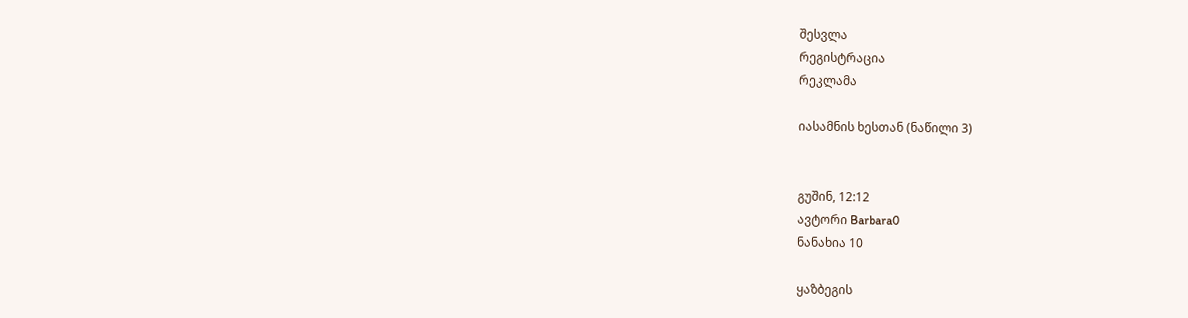შესვლა
რეგისტრაცია
რეკლამა

იასამნის ხესთან (ნაწილი 3)


გუშინ, 12:12
ავტორი Barbara0
ნანახია 10

ყაზბეგის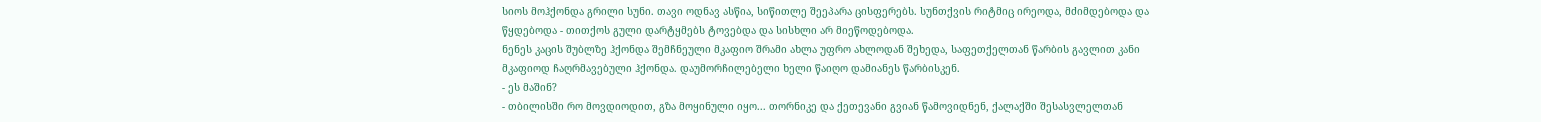სიოს მოჰქონდა გრილი სუნი. თავი ოდნავ ასწია, სიწითლე შეეპარა ცისფერებს. სუნთქვის რიტმიც ირეოდა, მძიმდებოდა და წყდებოდა - თითქოს გული დარტყმებს ტოვებდა და სისხლი არ მიეწოდებოდა.
ნენეს კაცის შუბლზე ჰქონდა შემჩნეული მკაფიო შრამი ახლა უფრო ახლოდან შეხედა, საფეთქელთან წარბის გავლით კანი მკაფიოდ ჩაღრმავებული ჰქონდა. დაუმორჩილებელი ხელი წაიღო დამიანეს წარბისკენ.
- ეს მაშინ?
- თბილისში რო მოვდიოდით, გზა მოყინული იყო... თორნიკე და ქეთევანი გვიან წამოვიდნენ, ქალაქში შესასვლელთან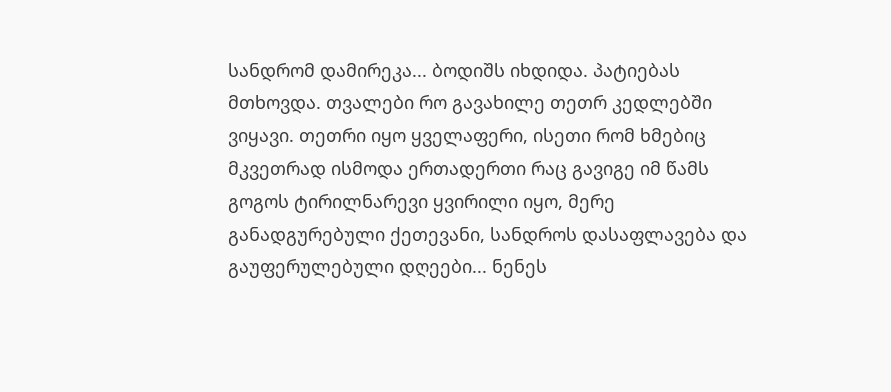სანდრომ დამირეკა... ბოდიშს იხდიდა. პატიებას მთხოვდა. თვალები რო გავახილე თეთრ კედლებში ვიყავი. თეთრი იყო ყველაფერი, ისეთი რომ ხმებიც მკვეთრად ისმოდა ერთადერთი რაც გავიგე იმ წამს გოგოს ტირილნარევი ყვირილი იყო, მერე განადგურებული ქეთევანი, სანდროს დასაფლავება და გაუფერულებული დღეები... ნენეს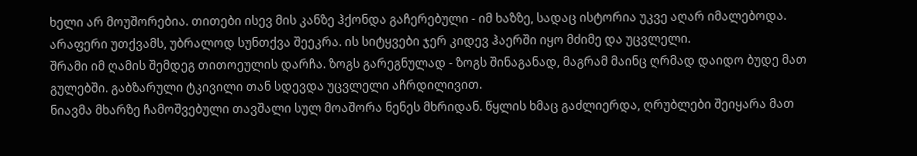ხელი არ მოუშორებია. თითები ისევ მის კანზე ჰქონდა გაჩერებული - იმ ხაზზე, სადაც ისტორია უკვე აღარ იმალებოდა. არაფერი უთქვამს, უბრალოდ სუნთქვა შეეკრა. ის სიტყვები ჯერ კიდევ ჰაერში იყო მძიმე და უცვლელი.
შრამი იმ ღამის შემდეგ თითოეულის დარჩა. ზოგს გარეგნულად - ზოგს შინაგანად, მაგრამ მაინც ღრმად დაიდო ბუდე მათ გულებში. გაბზარული ტკივილი თან სდევდა უცვლელი აჩრდილივით.
ნიავმა მხარზე ჩამოშვებული თავშალი სულ მოაშორა ნენეს მხრიდან. წყლის ხმაც გაძლიერდა, ღრუბლები შეიყარა მათ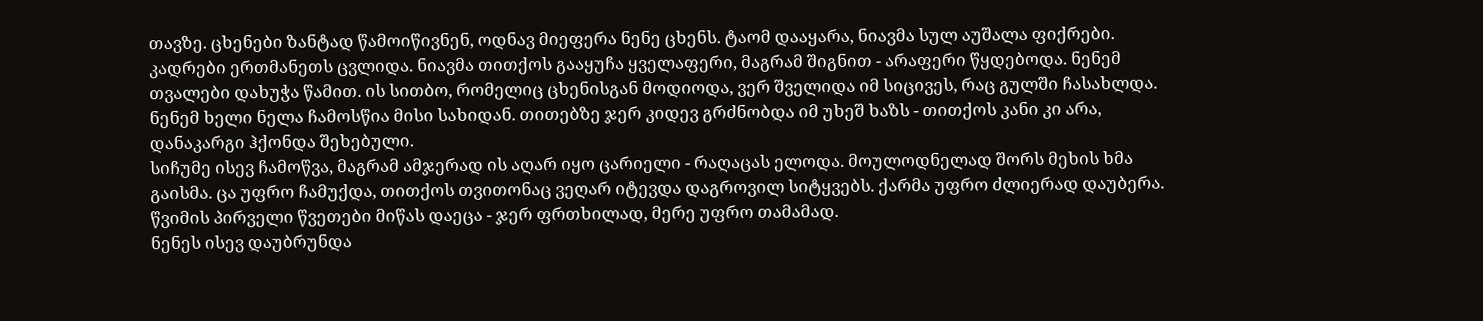თავზე. ცხენები ზანტად წამოიწივნენ, ოდნავ მიეფერა ნენე ცხენს. ტაომ დააყარა, ნიავმა სულ აუშალა ფიქრები. კადრები ერთმანეთს ცვლიდა. ნიავმა თითქოს გააყუჩა ყველაფერი, მაგრამ შიგნით - არაფერი წყდებოდა. ნენემ თვალები დახუჭა წამით. ის სითბო, რომელიც ცხენისგან მოდიოდა, ვერ შველიდა იმ სიცივეს, რაც გულში ჩასახლდა. ნენემ ხელი ნელა ჩამოსწია მისი სახიდან. თითებზე ჯერ კიდევ გრძნობდა იმ უხეშ ხაზს - თითქოს კანი კი არა, დანაკარგი ჰქონდა შეხებული.
სიჩუმე ისევ ჩამოწვა, მაგრამ ამჯერად ის აღარ იყო ცარიელი - რაღაცას ელოდა. მოულოდნელად შორს მეხის ხმა გაისმა. ცა უფრო ჩამუქდა, თითქოს თვითონაც ვეღარ იტევდა დაგროვილ სიტყვებს. ქარმა უფრო ძლიერად დაუბერა.
წვიმის პირველი წვეთები მიწას დაეცა - ჯერ ფრთხილად, მერე უფრო თამამად.
ნენეს ისევ დაუბრუნდა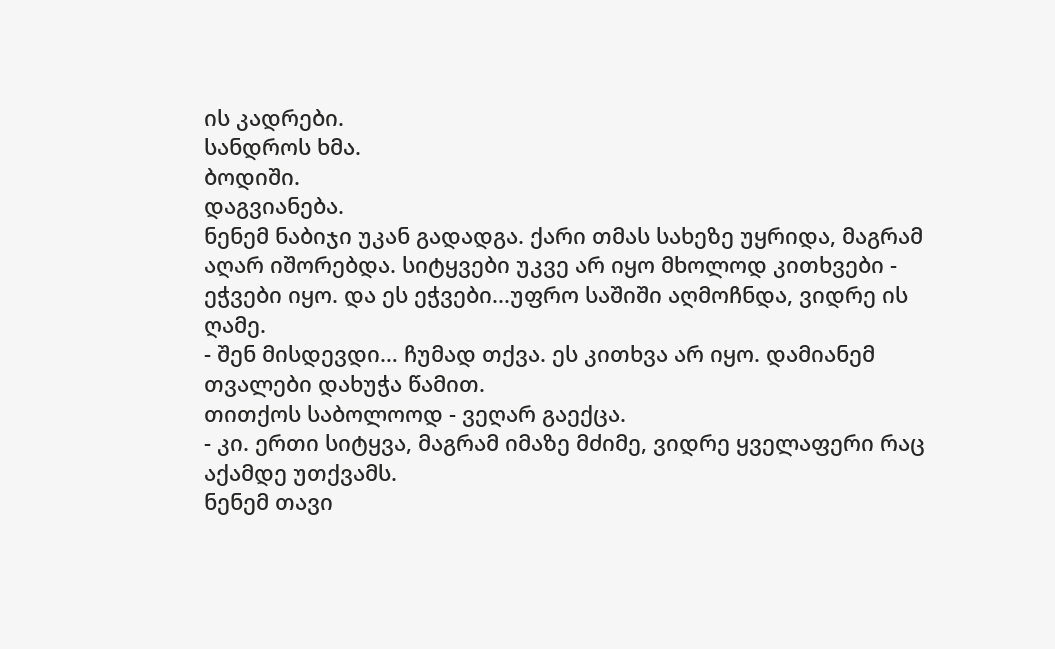ის კადრები.
სანდროს ხმა.
ბოდიში.
დაგვიანება.
ნენემ ნაბიჯი უკან გადადგა. ქარი თმას სახეზე უყრიდა, მაგრამ აღარ იშორებდა. სიტყვები უკვე არ იყო მხოლოდ კითხვები - ეჭვები იყო. და ეს ეჭვები...უფრო საშიში აღმოჩნდა, ვიდრე ის ღამე.
- შენ მისდევდი… ჩუმად თქვა. ეს კითხვა არ იყო. დამიანემ თვალები დახუჭა წამით.
თითქოს საბოლოოდ - ვეღარ გაექცა.
- კი. ერთი სიტყვა, მაგრამ იმაზე მძიმე, ვიდრე ყველაფერი რაც აქამდე უთქვამს.
ნენემ თავი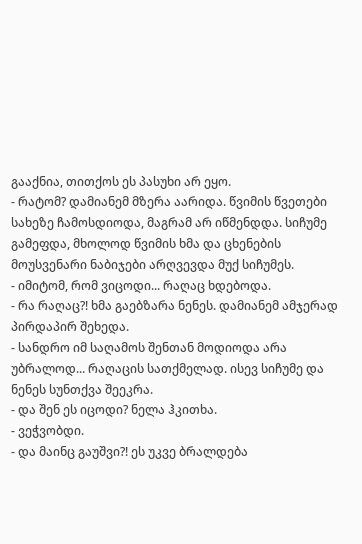გააქნია, თითქოს ეს პასუხი არ ეყო.
- რატომ? დამიანემ მზერა აარიდა. წვიმის წვეთები სახეზე ჩამოსდიოდა, მაგრამ არ იწმენდდა. სიჩუმე გამეფდა, მხოლოდ წვიმის ხმა და ცხენების მოუსვენარი ნაბიჯები არღვევდა მუქ სიჩუმეს.
- იმიტომ, რომ ვიცოდი... რაღაც ხდებოდა.
- რა რაღაც?! ხმა გაებზარა ნენეს. დამიანემ ამჯერად პირდაპირ შეხედა.
- სანდრო იმ საღამოს შენთან მოდიოდა არა უბრალოდ... რაღაცის სათქმელად. ისევ სიჩუმე და ნენეს სუნთქვა შეეკრა.
- და შენ ეს იცოდი? ნელა ჰკითხა.
- ვეჭვობდი.
- და მაინც გაუშვი?! ეს უკვე ბრალდება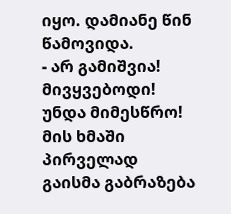იყო. დამიანე წინ წამოვიდა.
- არ გამიშვია! მივყვებოდი! უნდა მიმესწრო! მის ხმაში პირველად გაისმა გაბრაზება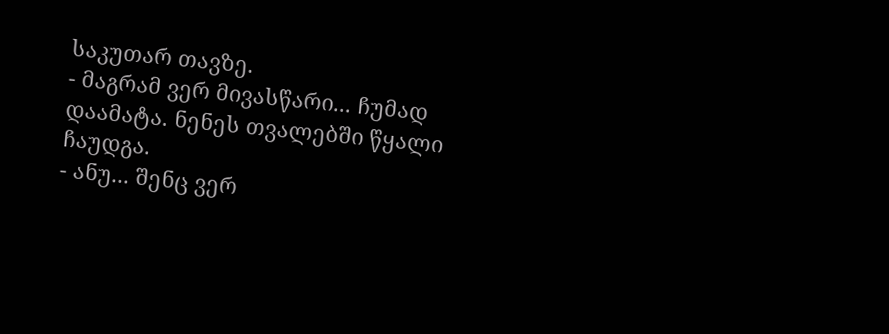საკუთარ თავზე.
- მაგრამ ვერ მივასწარი... ჩუმად დაამატა. ნენეს თვალებში წყალი ჩაუდგა.
- ანუ... შენც ვერ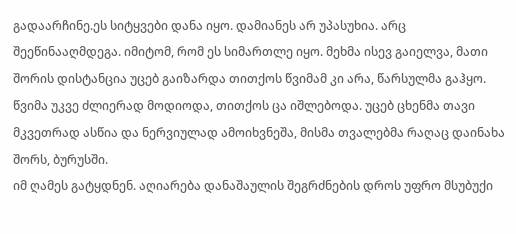გადაარჩინე.ეს სიტყვები დანა იყო. დამიანეს არ უპასუხია. არც შეეწინააღმდეგა. იმიტომ, რომ ეს სიმართლე იყო. მეხმა ისევ გაიელვა, მათი შორის დისტანცია უცებ გაიზარდა თითქოს წვიმამ კი არა, წარსულმა გაჰყო.
წვიმა უკვე ძლიერად მოდიოდა, თითქოს ცა იშლებოდა. უცებ ცხენმა თავი მკვეთრად ასწია და ნერვიულად ამოიხვნეშა, მისმა თვალებმა რაღაც დაინახა შორს, ბურუსში.
იმ ღამეს გატყდნენ. აღიარება დანაშაულის შეგრძნების დროს უფრო მსუბუქი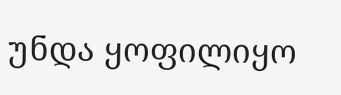უნდა ყოფილიყო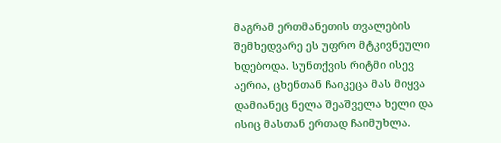მაგრამ ერთმანეთის თვალების შემხედვარე ეს უფრო მტკივნეული ხდებოდა. სუნთქვის რიტმი ისევ აერია, ცხენთან ჩაიკეცა მას მიყვა დამიანეც ნელა შეაშველა ხელი და ისიც მასთან ერთად ჩაიმუხლა.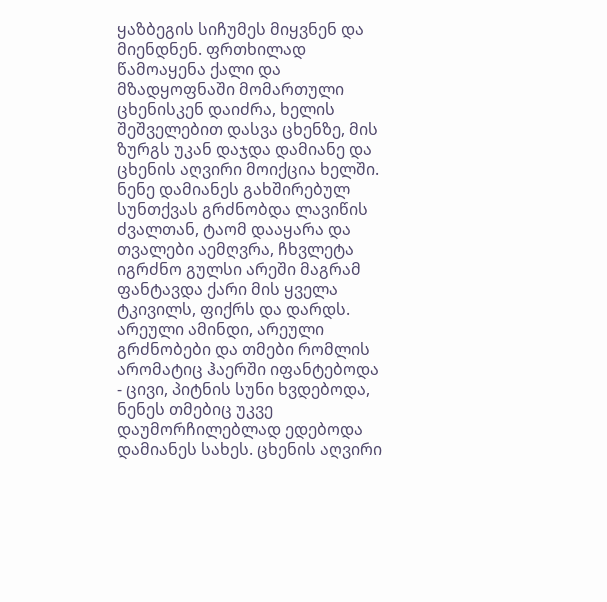ყაზბეგის სიჩუმეს მიყვნენ და მიენდნენ. ფრთხილად წამოაყენა ქალი და მზადყოფნაში მომართული ცხენისკენ დაიძრა, ხელის შეშველებით დასვა ცხენზე, მის ზურგს უკან დაჯდა დამიანე და ცხენის აღვირი მოიქცია ხელში. ნენე დამიანეს გახშირებულ სუნთქვას გრძნობდა ლავიწის ძვალთან, ტაომ დააყარა და თვალები აემღვრა, ჩხვლეტა იგრძნო გულსი არეში მაგრამ ფანტავდა ქარი მის ყველა ტკივილს, ფიქრს და დარდს.
არეული ამინდი, არეული გრძნობები და თმები რომლის არომატიც ჰაერში იფანტებოდა - ცივი, პიტნის სუნი ხვდებოდა, ნენეს თმებიც უკვე დაუმორჩილებლად ედებოდა დამიანეს სახეს. ცხენის აღვირი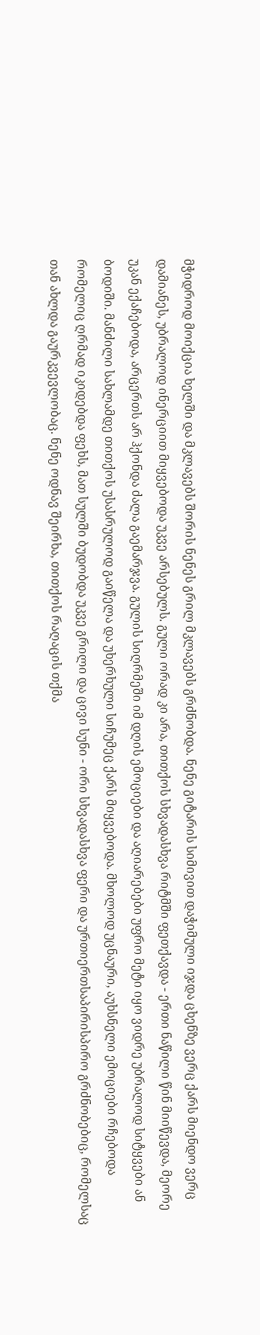მჭიდროდ მოიქცია ხელში და მკლავებს შორის ნენეს გრილ მკლავებს გრძნობდა. ნენე გიტარის სიმივით დაჭიმული იჯდა ცხენზე ვერც ქარს მიენდო ვერც დამიანეს, უბრალოდ ინერციით მიყვებოდა უკვე არსებულს. გული ორად კი არა, თითქოს სხვადასხვა რიტმში ფეთქავდა - ერთი ნაწილი წინ მიიწევდა, მეორე უკან ექაჩებოდა, არცერთს არ ჰქონდა ძალა გაემარჯვა. გულის სიღრმეში იმ დღის ემოციები და აღიარებები უფრო მეტი იყო ვიდრე უბრალოდ სიტყვები ან ბოდიში. მანძილი სახლამდე თითქოს უსასრულოდ გაიწელა და უხერხული სიჩუმეც ქარს მიყვებოდა. მხოლოდ უცნაური, აუხსნელი ემოციები რჩებოდა რომელიც ღრმად იკიდებდა ფეხს, მათ სულში ბუდობდა უკვე გრილი და ცივი სუნი - ორი სხვადასხვა ფერი და ურთიერთსაპირისპირო გრძნობებიც, რომელსაც თან ახლდა გაურკვევლობაც. ნენე ოდნავ შეირხა, თითქოს რაღაცის თქმა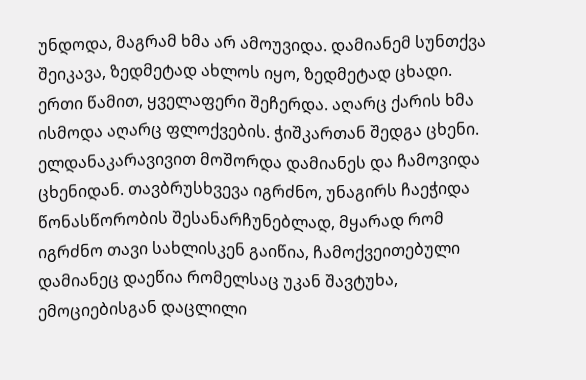უნდოდა, მაგრამ ხმა არ ამოუვიდა. დამიანემ სუნთქვა შეიკავა, ზედმეტად ახლოს იყო, ზედმეტად ცხადი.
ერთი წამით, ყველაფერი შეჩერდა. აღარც ქარის ხმა ისმოდა აღარც ფლოქვების. ჭიშკართან შედგა ცხენი. ელდანაკარავივით მოშორდა დამიანეს და ჩამოვიდა ცხენიდან. თავბრუსხვევა იგრძნო, უნაგირს ჩაეჭიდა წონასწორობის შესანარჩუნებლად, მყარად რომ იგრძნო თავი სახლისკენ გაიწია, ჩამოქვეითებული დამიანეც დაეწია რომელსაც უკან შავტუხა, ემოციებისგან დაცლილი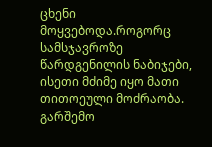ცხენი მოყვებოდა.როგორც სამსჯავროზე წარდგენილის ნაბიჯები, ისეთი მძიმე იყო მათი თითოეული მოძრაობა. გარშემო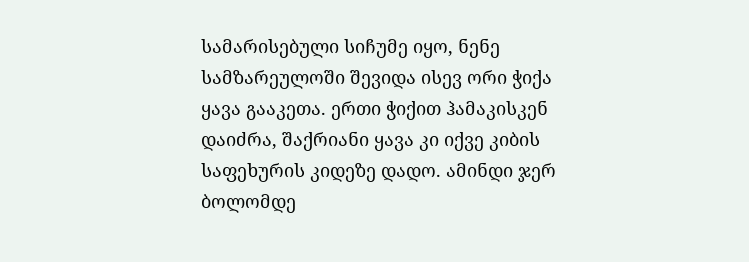სამარისებული სიჩუმე იყო, ნენე სამზარეულოში შევიდა ისევ ორი ჭიქა ყავა გააკეთა. ერთი ჭიქით ჰამაკისკენ დაიძრა, შაქრიანი ყავა კი იქვე კიბის საფეხურის კიდეზე დადო. ამინდი ჯერ ბოლომდე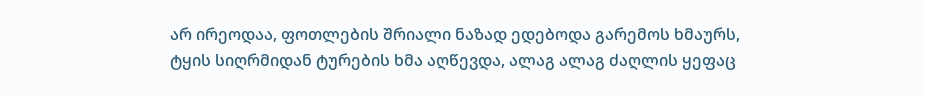არ ირეოდაა, ფოთლების შრიალი ნაზად ედებოდა გარემოს ხმაურს, ტყის სიღრმიდან ტურების ხმა აღწევდა, ალაგ ალაგ ძაღლის ყეფაც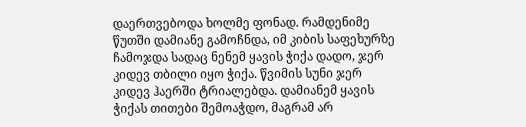დაერთვებოდა ხოლმე ფონად. რამდენიმე წუთში დამიანე გამოჩნდა, იმ კიბის საფეხურზე ჩამოჯდა სადაც ნენემ ყავის ჭიქა დადო, ჯერ კიდევ თბილი იყო ჭიქა. წვიმის სუნი ჯერ კიდევ ჰაერში ტრიალებდა. დამიანემ ყავის ჭიქას თითები შემოაჭდო, მაგრამ არ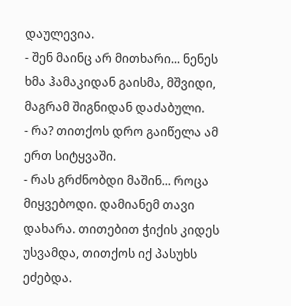დაულევია.
- შენ მაინც არ მითხარი... ნენეს ხმა ჰამაკიდან გაისმა, მშვიდი, მაგრამ შიგნიდან დაძაბული.
- რა? თითქოს დრო გაიწელა ამ ერთ სიტყვაში.
- რას გრძნობდი მაშინ... როცა მიყვებოდი. დამიანემ თავი დახარა. თითებით ჭიქის კიდეს უსვამდა, თითქოს იქ პასუხს ეძებდა.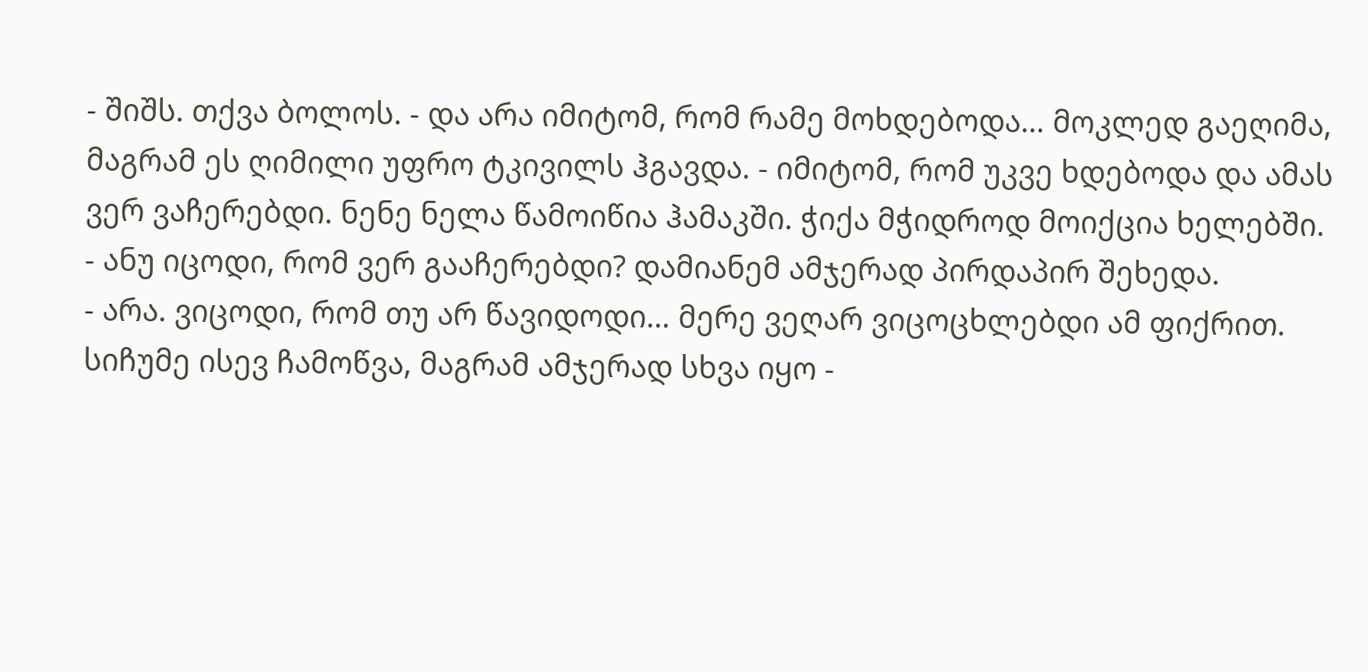- შიშს. თქვა ბოლოს. - და არა იმიტომ, რომ რამე მოხდებოდა… მოკლედ გაეღიმა, მაგრამ ეს ღიმილი უფრო ტკივილს ჰგავდა. - იმიტომ, რომ უკვე ხდებოდა და ამას ვერ ვაჩერებდი. ნენე ნელა წამოიწია ჰამაკში. ჭიქა მჭიდროდ მოიქცია ხელებში.
- ანუ იცოდი, რომ ვერ გააჩერებდი? დამიანემ ამჯერად პირდაპირ შეხედა.
- არა. ვიცოდი, რომ თუ არ წავიდოდი… მერე ვეღარ ვიცოცხლებდი ამ ფიქრით. სიჩუმე ისევ ჩამოწვა, მაგრამ ამჯერად სხვა იყო -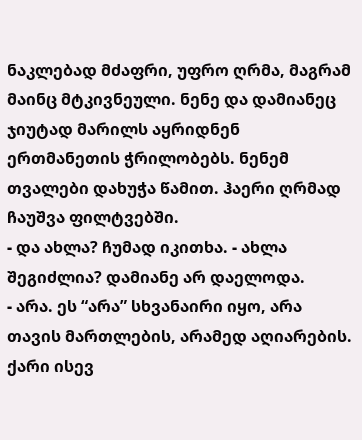ნაკლებად მძაფრი, უფრო ღრმა, მაგრამ მაინც მტკივნეული. ნენე და დამიანეც ჯიუტად მარილს აყრიდნენ ერთმანეთის ჭრილობებს. ნენემ თვალები დახუჭა წამით. ჰაერი ღრმად ჩაუშვა ფილტვებში.
- და ახლა? ჩუმად იკითხა. - ახლა შეგიძლია? დამიანე არ დაელოდა.
- არა. ეს “არა” სხვანაირი იყო, არა თავის მართლების, არამედ აღიარების. ქარი ისევ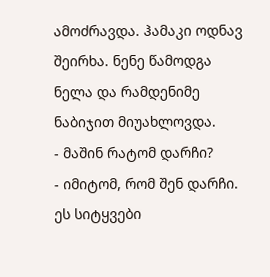ამოძრავდა. ჰამაკი ოდნავ შეირხა. ნენე წამოდგა ნელა და რამდენიმე ნაბიჯით მიუახლოვდა.
- მაშინ რატომ დარჩი?
- იმიტომ, რომ შენ დარჩი. ეს სიტყვები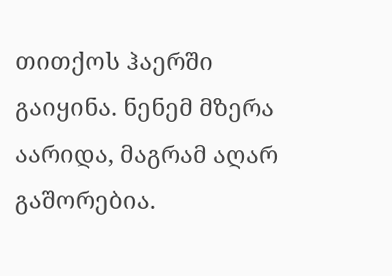თითქოს ჰაერში გაიყინა. ნენემ მზერა აარიდა, მაგრამ აღარ გაშორებია.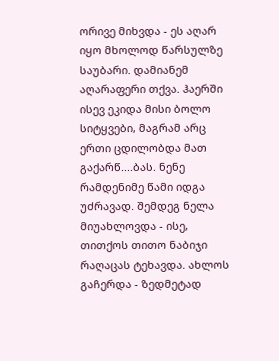ორივე მიხვდა - ეს აღარ იყო მხოლოდ წარსულზე საუბარი. დამიანემ აღარაფერი თქვა. ჰაერში ისევ ეკიდა მისი ბოლო სიტყვები, მაგრამ არც ერთი ცდილობდა მათ გაქარწ....ბას. ნენე რამდენიმე წამი იდგა უძრავად. შემდეგ ნელა მიუახლოვდა - ისე, თითქოს თითო ნაბიჯი რაღაცას ტეხავდა. ახლოს გაჩერდა - ზედმეტად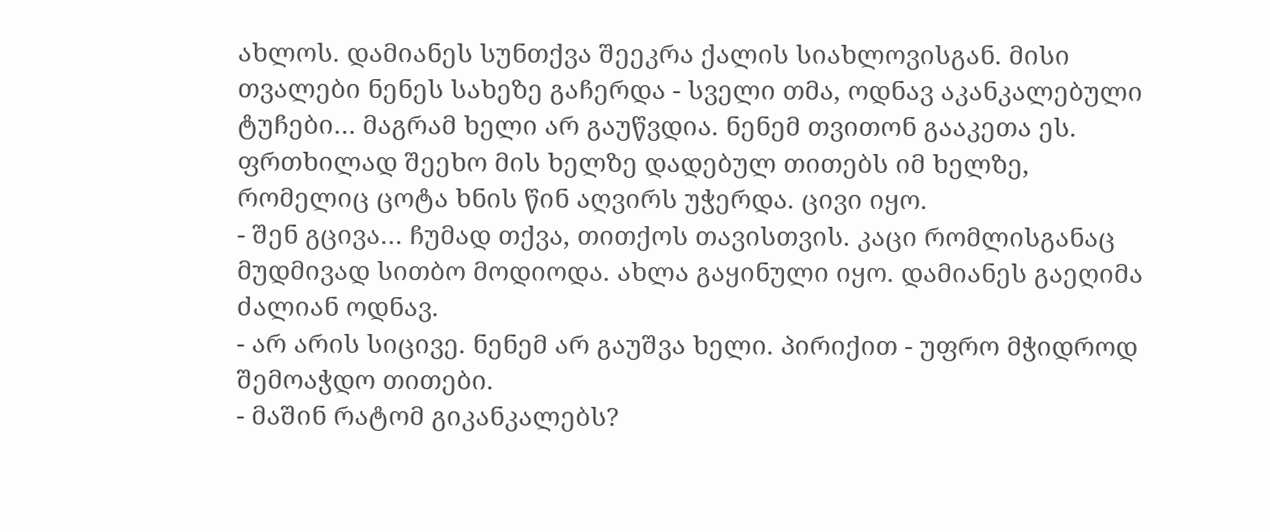ახლოს. დამიანეს სუნთქვა შეეკრა ქალის სიახლოვისგან. მისი თვალები ნენეს სახეზე გაჩერდა - სველი თმა, ოდნავ აკანკალებული ტუჩები… მაგრამ ხელი არ გაუწვდია. ნენემ თვითონ გააკეთა ეს. ფრთხილად შეეხო მის ხელზე დადებულ თითებს იმ ხელზე, რომელიც ცოტა ხნის წინ აღვირს უჭერდა. ცივი იყო.
- შენ გცივა… ჩუმად თქვა, თითქოს თავისთვის. კაცი რომლისგანაც მუდმივად სითბო მოდიოდა. ახლა გაყინული იყო. დამიანეს გაეღიმა ძალიან ოდნავ.
- არ არის სიცივე. ნენემ არ გაუშვა ხელი. პირიქით - უფრო მჭიდროდ შემოაჭდო თითები.
- მაშინ რატომ გიკანკალებს?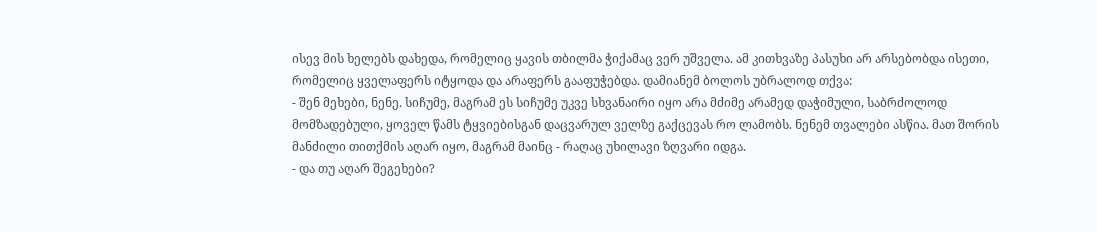ისევ მის ხელებს დახედა, რომელიც ყავის თბილმა ჭიქამაც ვერ უშველა. ამ კითხვაზე პასუხი არ არსებობდა ისეთი, რომელიც ყველაფერს იტყოდა და არაფერს გააფუჭებდა. დამიანემ ბოლოს უბრალოდ თქვა:
- შენ მეხები, ნენე. სიჩუმე, მაგრამ ეს სიჩუმე უკვე სხვანაირი იყო არა მძიმე არამედ დაჭიმული, საბრძოლოდ მომზადებული, ყოველ წამს ტყვიებისგან დაცვარულ ველზე გაქცევას რო ლამობს. ნენემ თვალები ასწია. მათ შორის მანძილი თითქმის აღარ იყო, მაგრამ მაინც - რაღაც უხილავი ზღვარი იდგა.
- და თუ აღარ შეგეხები?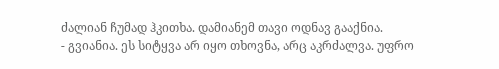ძალიან ჩუმად ჰკითხა. დამიანემ თავი ოდნავ გააქნია.
- გვიანია. ეს სიტყვა არ იყო თხოვნა, არც აკრძალვა. უფრო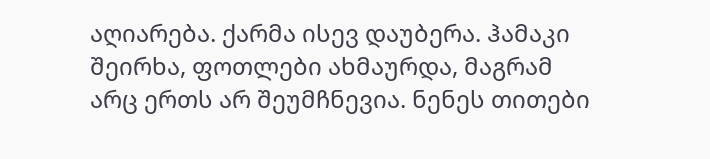აღიარება. ქარმა ისევ დაუბერა. ჰამაკი შეირხა, ფოთლები ახმაურდა, მაგრამ არც ერთს არ შეუმჩნევია. ნენეს თითები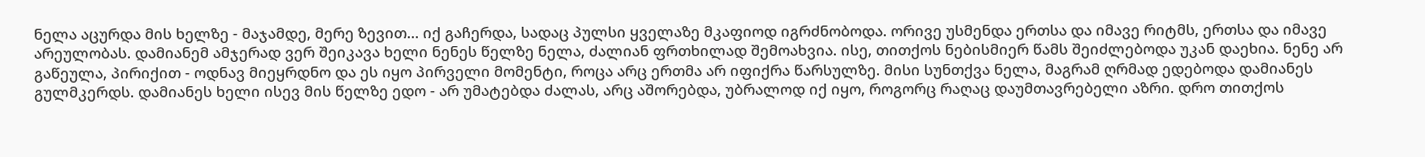ნელა აცურდა მის ხელზე - მაჯამდე, მერე ზევით… იქ გაჩერდა, სადაც პულსი ყველაზე მკაფიოდ იგრძნობოდა. ორივე უსმენდა ერთსა და იმავე რიტმს, ერთსა და იმავე არეულობას. დამიანემ ამჯერად ვერ შეიკავა ხელი ნენეს წელზე ნელა, ძალიან ფრთხილად შემოახვია. ისე, თითქოს ნებისმიერ წამს შეიძლებოდა უკან დაეხია. ნენე არ გაწეულა, პირიქით - ოდნავ მიეყრდნო და ეს იყო პირველი მომენტი, როცა არც ერთმა არ იფიქრა წარსულზე. მისი სუნთქვა ნელა, მაგრამ ღრმად ედებოდა დამიანეს გულმკერდს. დამიანეს ხელი ისევ მის წელზე ედო - არ უმატებდა ძალას, არც აშორებდა, უბრალოდ იქ იყო, როგორც რაღაც დაუმთავრებელი აზრი. დრო თითქოს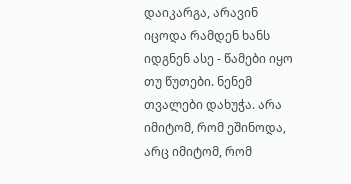დაიკარგა, არავინ იცოდა რამდენ ხანს იდგნენ ასე - წამები იყო თუ წუთები. ნენემ თვალები დახუჭა. არა იმიტომ, რომ ეშინოდა, არც იმიტომ, რომ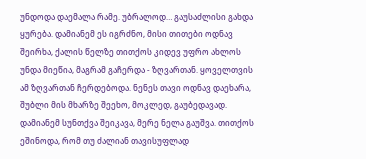უნდოდა დაემალა რამე. უბრალოდ… გაუსაძლისი გახდა ყურება. დამიანემ ეს იგრძნო, მისი თითები ოდნავ შეირხა, ქალის წელზე თითქოს კიდევ უფრო ახლოს უნდა მიეწია, მაგრამ გაჩერდა - ზღვართან. ყოველთვის ამ ზღვართან ჩერდებოდა. ნენეს თავი ოდნავ დაეხარა, შუბლი მის მხარზე შეეხო, მოკლედ, გაუბედავად. დამიანემ სუნთქვა შეიკავა, მერე ნელა გაუშვა. თითქოს ეშინოდა, რომ თუ ძალიან თავისუფლად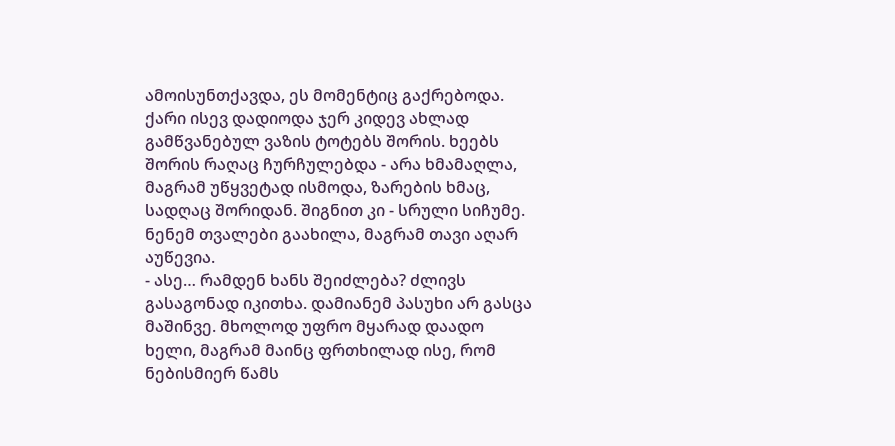ამოისუნთქავდა, ეს მომენტიც გაქრებოდა. ქარი ისევ დადიოდა ჯერ კიდევ ახლად გამწვანებულ ვაზის ტოტებს შორის. ხეებს შორის რაღაც ჩურჩულებდა - არა ხმამაღლა, მაგრამ უწყვეტად ისმოდა, ზარების ხმაც, სადღაც შორიდან. შიგნით კი - სრული სიჩუმე. ნენემ თვალები გაახილა, მაგრამ თავი აღარ აუწევია.
- ასე… რამდენ ხანს შეიძლება? ძლივს გასაგონად იკითხა. დამიანემ პასუხი არ გასცა მაშინვე. მხოლოდ უფრო მყარად დაადო ხელი, მაგრამ მაინც ფრთხილად ისე, რომ ნებისმიერ წამს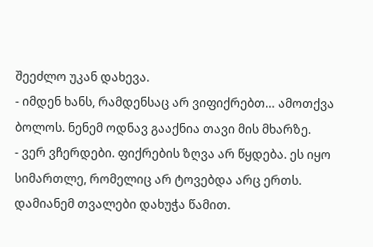შეეძლო უკან დახევა.
- იმდენ ხანს, რამდენსაც არ ვიფიქრებთ… ამოთქვა ბოლოს. ნენემ ოდნავ გააქნია თავი მის მხარზე.
- ვერ ვჩერდები. ფიქრების ზღვა არ წყდება. ეს იყო სიმართლე, რომელიც არ ტოვებდა არც ერთს. დამიანემ თვალები დახუჭა წამით.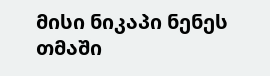მისი ნიკაპი ნენეს თმაში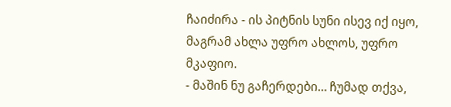ჩაიძირა - ის პიტნის სუნი ისევ იქ იყო, მაგრამ ახლა უფრო ახლოს, უფრო მკაფიო.
- მაშინ ნუ გაჩერდები… ჩუმად თქვა,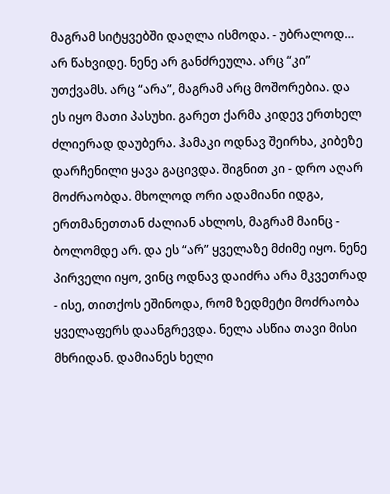მაგრამ სიტყვებში დაღლა ისმოდა. - უბრალოდ… არ წახვიდე. ნენე არ განძრეულა. არც “კი” უთქვამს. არც “არა”, მაგრამ არც მოშორებია. და ეს იყო მათი პასუხი. გარეთ ქარმა კიდევ ერთხელ ძლიერად დაუბერა. ჰამაკი ოდნავ შეირხა, კიბეზე დარჩენილი ყავა გაცივდა. შიგნით კი - დრო აღარ მოძრაობდა. მხოლოდ ორი ადამიანი იდგა, ერთმანეთთან ძალიან ახლოს, მაგრამ მაინც - ბოლომდე არ. და ეს “არ” ყველაზე მძიმე იყო. ნენე პირველი იყო, ვინც ოდნავ დაიძრა არა მკვეთრად - ისე, თითქოს ეშინოდა, რომ ზედმეტი მოძრაობა ყველაფერს დაანგრევდა. ნელა ასწია თავი მისი მხრიდან. დამიანეს ხელი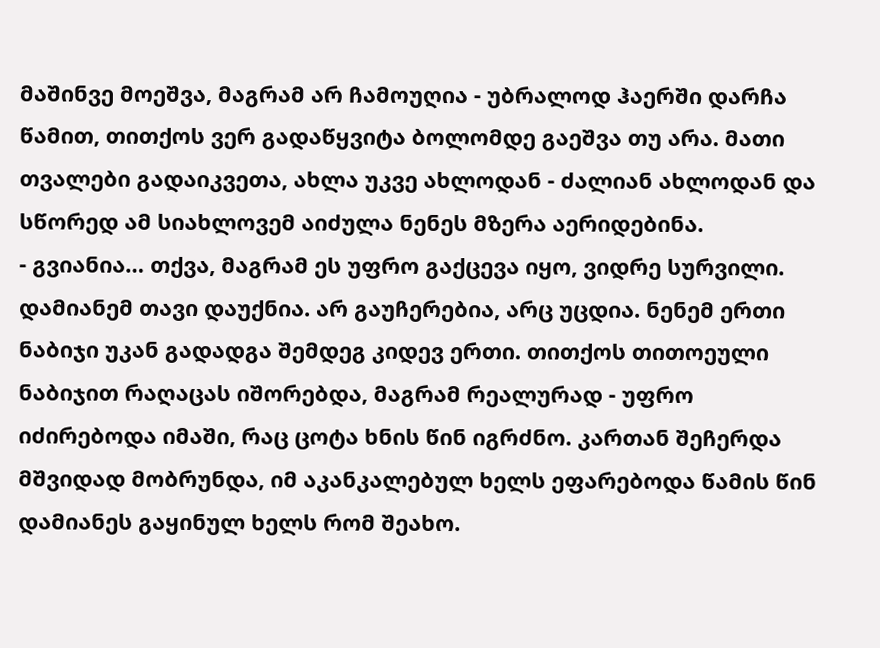მაშინვე მოეშვა, მაგრამ არ ჩამოუღია - უბრალოდ ჰაერში დარჩა წამით, თითქოს ვერ გადაწყვიტა ბოლომდე გაეშვა თუ არა. მათი თვალები გადაიკვეთა, ახლა უკვე ახლოდან - ძალიან ახლოდან და სწორედ ამ სიახლოვემ აიძულა ნენეს მზერა აერიდებინა.
- გვიანია… თქვა, მაგრამ ეს უფრო გაქცევა იყო, ვიდრე სურვილი. დამიანემ თავი დაუქნია. არ გაუჩერებია, არც უცდია. ნენემ ერთი ნაბიჯი უკან გადადგა შემდეგ კიდევ ერთი. თითქოს თითოეული ნაბიჯით რაღაცას იშორებდა, მაგრამ რეალურად - უფრო იძირებოდა იმაში, რაც ცოტა ხნის წინ იგრძნო. კართან შეჩერდა მშვიდად მობრუნდა, იმ აკანკალებულ ხელს ეფარებოდა წამის წინ დამიანეს გაყინულ ხელს რომ შეახო.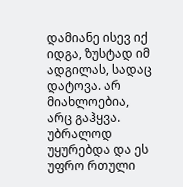დამიანე ისევ იქ იდგა, ზუსტად იმ ადგილას, სადაც დატოვა. არ მიახლოებია, არც გაჰყვა. უბრალოდ უყურებდა და ეს უფრო რთული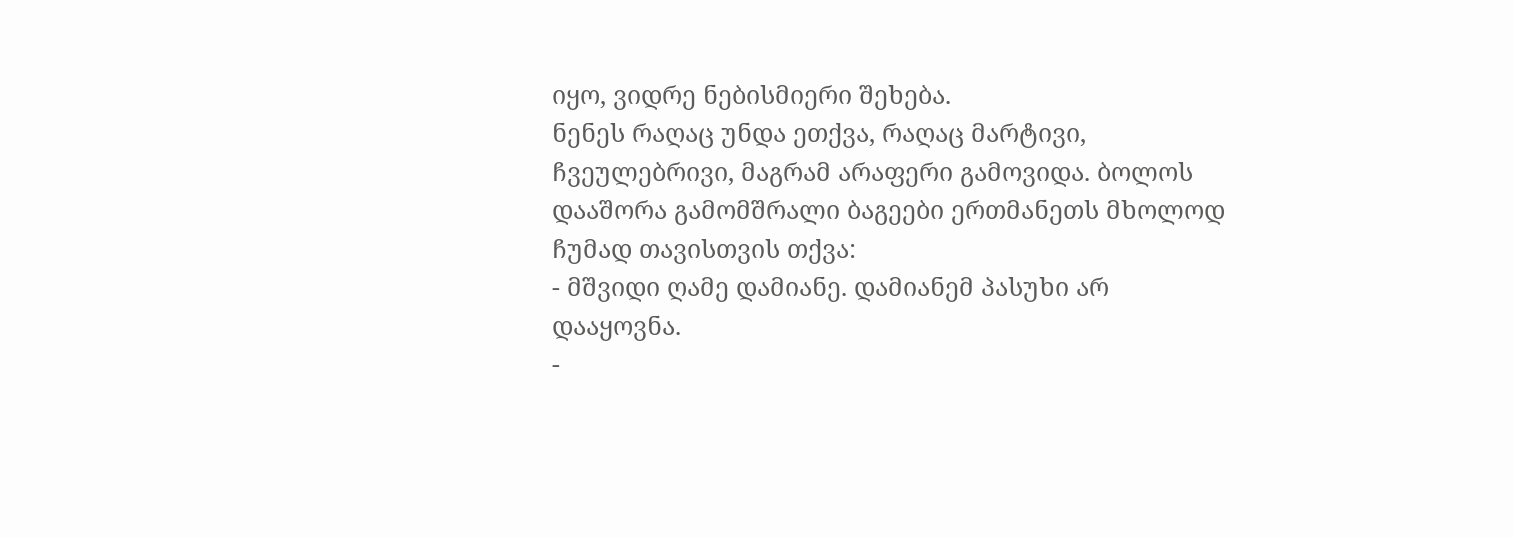იყო, ვიდრე ნებისმიერი შეხება.
ნენეს რაღაც უნდა ეთქვა, რაღაც მარტივი, ჩვეულებრივი, მაგრამ არაფერი გამოვიდა. ბოლოს დააშორა გამომშრალი ბაგეები ერთმანეთს მხოლოდ ჩუმად თავისთვის თქვა:
- მშვიდი ღამე დამიანე. დამიანემ პასუხი არ დააყოვნა.
-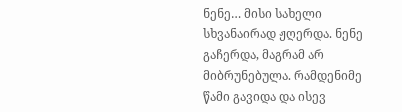ნენე… მისი სახელი სხვანაირად ჟღერდა. ნენე გაჩერდა, მაგრამ არ მიბრუნებულა. რამდენიმე წამი გავიდა და ისევ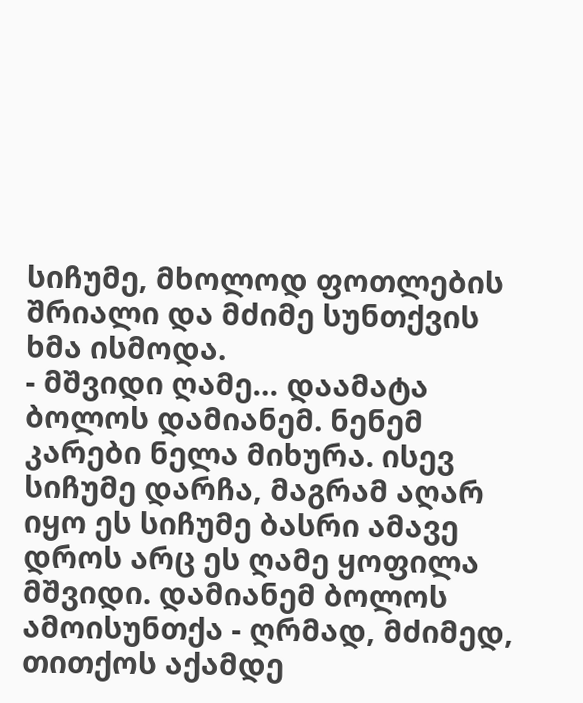სიჩუმე, მხოლოდ ფოთლების შრიალი და მძიმე სუნთქვის ხმა ისმოდა.
- მშვიდი ღამე… დაამატა ბოლოს დამიანემ. ნენემ კარები ნელა მიხურა. ისევ სიჩუმე დარჩა, მაგრამ აღარ იყო ეს სიჩუმე ბასრი ამავე დროს არც ეს ღამე ყოფილა მშვიდი. დამიანემ ბოლოს ამოისუნთქა - ღრმად, მძიმედ, თითქოს აქამდე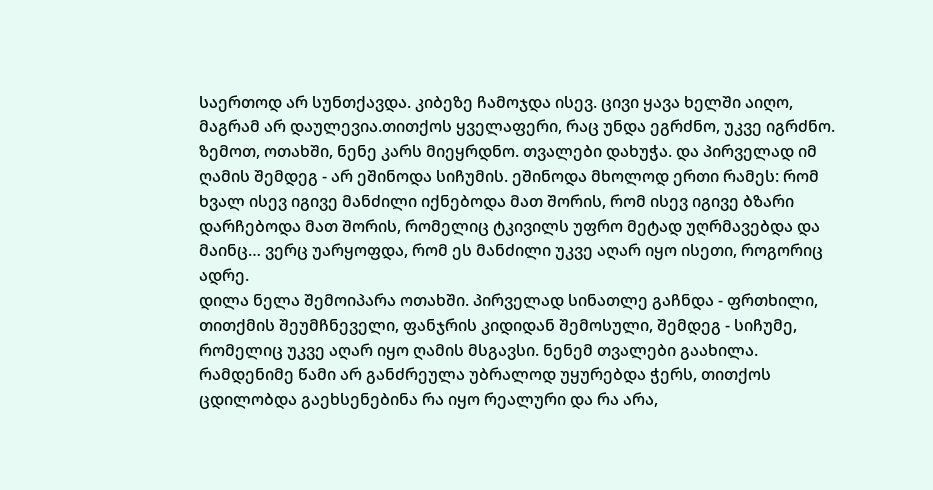საერთოდ არ სუნთქავდა. კიბეზე ჩამოჯდა ისევ. ცივი ყავა ხელში აიღო, მაგრამ არ დაულევია.თითქოს ყველაფერი, რაც უნდა ეგრძნო, უკვე იგრძნო. ზემოთ, ოთახში, ნენე კარს მიეყრდნო. თვალები დახუჭა. და პირველად იმ ღამის შემდეგ - არ ეშინოდა სიჩუმის. ეშინოდა მხოლოდ ერთი რამეს: რომ ხვალ ისევ იგივე მანძილი იქნებოდა მათ შორის, რომ ისევ იგივე ბზარი დარჩებოდა მათ შორის, რომელიც ტკივილს უფრო მეტად უღრმავებდა და მაინც… ვერც უარყოფდა, რომ ეს მანძილი უკვე აღარ იყო ისეთი, როგორიც ადრე.
დილა ნელა შემოიპარა ოთახში. პირველად სინათლე გაჩნდა - ფრთხილი, თითქმის შეუმჩნეველი, ფანჯრის კიდიდან შემოსული, შემდეგ - სიჩუმე, რომელიც უკვე აღარ იყო ღამის მსგავსი. ნენემ თვალები გაახილა. რამდენიმე წამი არ განძრეულა უბრალოდ უყურებდა ჭერს, თითქოს ცდილობდა გაეხსენებინა რა იყო რეალური და რა არა,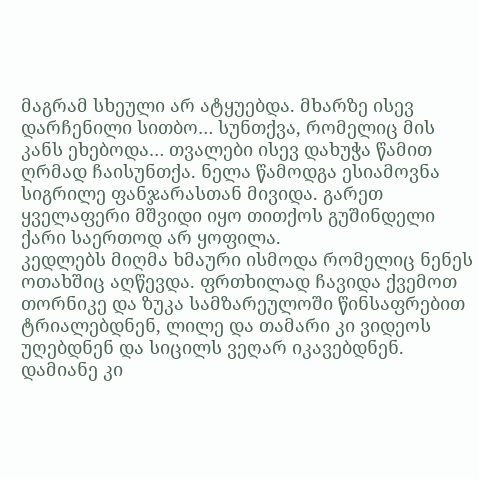მაგრამ სხეული არ ატყუებდა. მხარზე ისევ დარჩენილი სითბო… სუნთქვა, რომელიც მის კანს ეხებოდა… თვალები ისევ დახუჭა წამით ღრმად ჩაისუნთქა. ნელა წამოდგა ესიამოვნა სიგრილე ფანჯარასთან მივიდა. გარეთ ყველაფერი მშვიდი იყო თითქოს გუშინდელი ქარი საერთოდ არ ყოფილა.
კედლებს მიღმა ხმაური ისმოდა რომელიც ნენეს ოთახშიც აღწევდა. ფრთხილად ჩავიდა ქვემოთ თორნიკე და ზუკა სამზარეულოში წინსაფრებით ტრიალებდნენ, ლილე და თამარი კი ვიდეოს უღებდნენ და სიცილს ვეღარ იკავებდნენ. დამიანე კი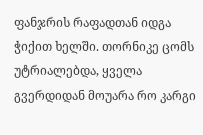ფანჯრის რაფადთან იდგა ჭიქით ხელში. თორნიკე ცომს უტრიალებდა, ყველა გვერდიდან მოუარა რო კარგი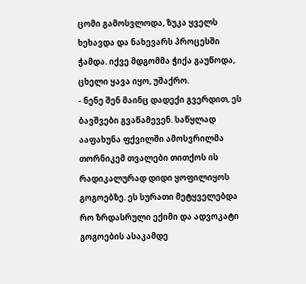ცომი გამოსვლოდა, ზუკა ყველს ხეხავდა და ნახევარს პროცესში ჭამდა. იქვე მდგომმა ჭიქა გაუწოდა, ცხელი ყავა იყო, უშაქრო.
- ნენე შენ მაინც დადექი გვერდით, ეს ბავშვები გვაწამევენ. საწყლად ააფახუნა ფქვილში ამოსვრილმა თორნიკემ თვალები თითქოს ის რადიკალურად დიდი ყოფილიყოს გოგოებზე. ეს სურათი მეტყველებდა რო ზრდასრული ექიმი და ადვოკატი გოგოების ასაკამდე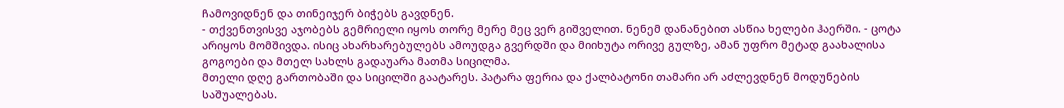ჩამოვიდნენ და თინეიჯერ ბიჭებს გავდნენ.
- თქვენთვისვე აჯობებს გემრიელი იყოს თორე მერე მეც ვერ გიშველით. ნენემ დანანებით ასწია ხელები ჰაერში. - ცოტა არიყოს მომშივდა. ისიც ახარხარებულებს ამოუდგა გვერდში და მიიხუტა ორივე გულზე, ამან უფრო მეტად გაახალისა გოგოები და მთელ სახლს გადაუარა მათმა სიცილმა.
მთელი დღე გართობაში და სიცილში გაატარეს. პატარა ფერია და ქალბატონი თამარი არ აძლევდნენ მოდუნების საშუალებას.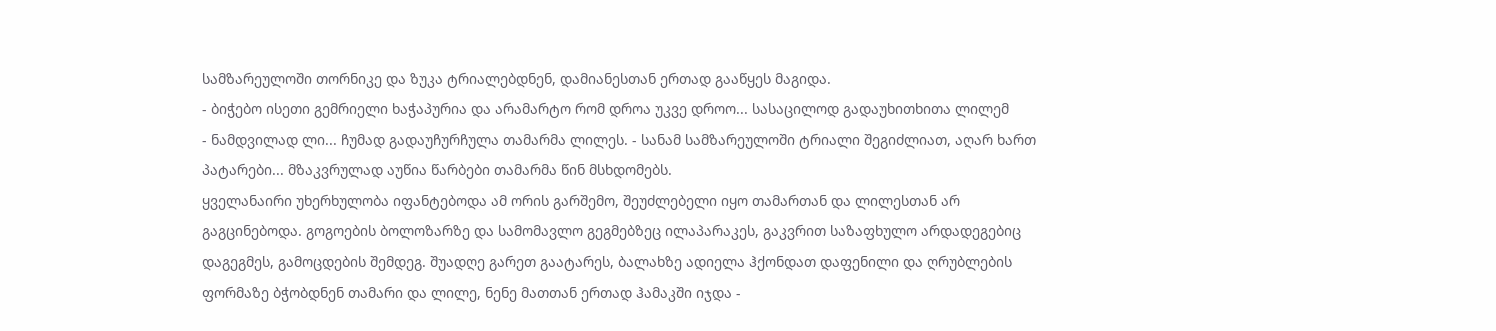სამზარეულოში თორნიკე და ზუკა ტრიალებდნენ, დამიანესთან ერთად გააწყეს მაგიდა.
- ბიჭებო ისეთი გემრიელი ხაჭაპურია და არამარტო რომ დროა უკვე დროო... სასაცილოდ გადაუხითხითა ლილემ
- ნამდვილად ლი... ჩუმად გადაუჩურჩულა თამარმა ლილეს. - სანამ სამზარეულოში ტრიალი შეგიძლიათ, აღარ ხართ პატარები... მზაკვრულად აუწია წარბები თამარმა წინ მსხდომებს.
ყველანაირი უხერხულობა იფანტებოდა ამ ორის გარშემო, შეუძლებელი იყო თამართან და ლილესთან არ გაგცინებოდა. გოგოების ბოლოზარზე და სამომავლო გეგმებზეც ილაპარაკეს, გაკვრით საზაფხულო არდადეგებიც დაგეგმეს, გამოცდების შემდეგ. შუადღე გარეთ გაატარეს, ბალახზე ადიელა ჰქონდათ დაფენილი და ღრუბლების ფორმაზე ბჭობდნენ თამარი და ლილე, ნენე მათთან ერთად ჰამაკში იჯდა -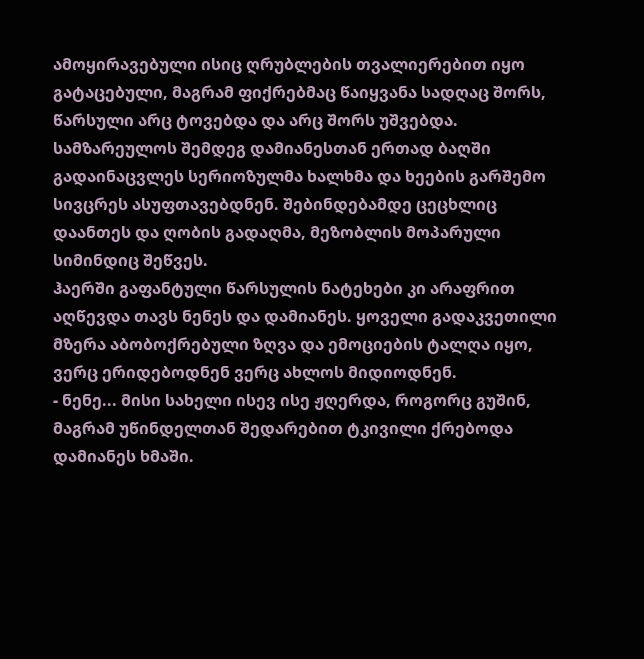ამოყირავებული ისიც ღრუბლების თვალიერებით იყო გატაცებული, მაგრამ ფიქრებმაც წაიყვანა სადღაც შორს, წარსული არც ტოვებდა და არც შორს უშვებდა. სამზარეულოს შემდეგ დამიანესთან ერთად ბაღში გადაინაცვლეს სერიოზულმა ხალხმა და ხეების გარშემო სივცრეს ასუფთავებდნენ. შებინდებამდე ცეცხლიც დაანთეს და ღობის გადაღმა, მეზობლის მოპარული სიმინდიც შეწვეს.
ჰაერში გაფანტული წარსულის ნატეხები კი არაფრით აღწევდა თავს ნენეს და დამიანეს. ყოველი გადაკვეთილი მზერა აბობოქრებული ზღვა და ემოციების ტალღა იყო, ვერც ერიდებოდნენ ვერც ახლოს მიდიოდნენ.
- ნენე... მისი სახელი ისევ ისე ჟღერდა, როგორც გუშინ, მაგრამ უწინდელთან შედარებით ტკივილი ქრებოდა დამიანეს ხმაში.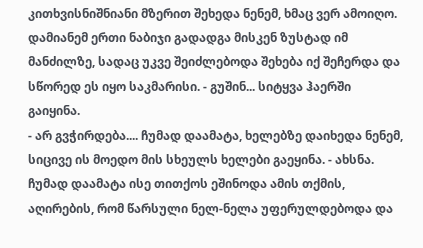კითხვისნიშნიანი მზერით შეხედა ნენემ, ხმაც ვერ ამოიღო. დამიანემ ერთი ნაბიჯი გადადგა მისკენ ზუსტად იმ მანძილზე, სადაც უკვე შეიძლებოდა შეხება იქ შეჩერდა და სწორედ ეს იყო საკმარისი. - გუშინ... სიტყვა ჰაერში გაიყინა.
- არ გვჭირდება.... ჩუმად დაამატა, ხელებზე დაიხედა ნენემ, სიცივე ის მოედო მის სხეულს ხელები გაეყინა. - ახსნა. ჩუმად დაამატა ისე თითქოს ეშინოდა ამის თქმის, აღირების, რომ წარსული ნელ-ნელა უფერულდებოდა და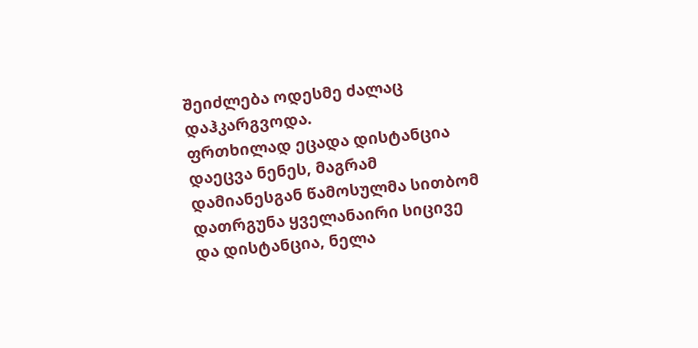შეიძლება ოდესმე ძალაც დაჰკარგვოდა.
ფრთხილად ეცადა დისტანცია დაეცვა ნენეს, მაგრამ დამიანესგან წამოსულმა სითბომ დათრგუნა ყველანაირი სიცივე და დისტანცია, ნელა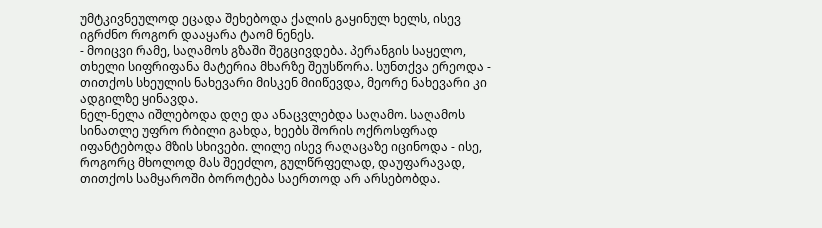უმტკივნეულოდ ეცადა შეხებოდა ქალის გაყინულ ხელს, ისევ იგრძნო როგორ დააყარა ტაომ ნენეს.
- მოიცვი რამე, საღამოს გზაში შეგცივდება. პერანგის საყელო, თხელი სიფრიფანა მატერია მხარზე შეუსწორა. სუნთქვა ერეოდა - თითქოს სხეულის ნახევარი მისკენ მიიწევდა, მეორე ნახევარი კი ადგილზე ყინავდა.
ნელ-ნელა იშლებოდა დღე და ანაცვლებდა საღამო. საღამოს სინათლე უფრო რბილი გახდა, ხეებს შორის ოქროსფრად იფანტებოდა მზის სხივები. ლილე ისევ რაღაცაზე იცინოდა - ისე, როგორც მხოლოდ მას შეეძლო, გულწრფელად, დაუფარავად, თითქოს სამყაროში ბოროტება საერთოდ არ არსებობდა.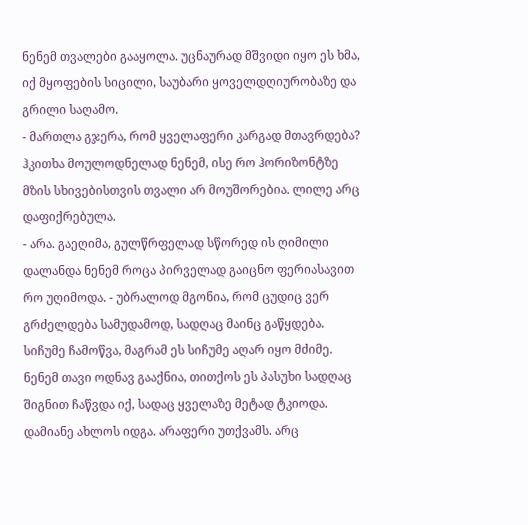ნენემ თვალები გააყოლა. უცნაურად მშვიდი იყო ეს ხმა, იქ მყოფების სიცილი, საუბარი ყოველდღიურობაზე და გრილი საღამო.
- მართლა გჯერა, რომ ყველაფერი კარგად მთავრდება? ჰკითხა მოულოდნელად ნენემ, ისე რო ჰორიზონტზე მზის სხივებისთვის თვალი არ მოუშორებია. ლილე არც დაფიქრებულა.
- არა. გაეღიმა, გულწრფელად სწორედ ის ღიმილი დალანდა ნენემ როცა პირველად გაიცნო ფერიასავით რო უღიმოდა. - უბრალოდ მგონია, რომ ცუდიც ვერ გრძელდება სამუდამოდ, სადღაც მაინც გაწყდება. სიჩუმე ჩამოწვა, მაგრამ ეს სიჩუმე აღარ იყო მძიმე. ნენემ თავი ოდნავ გააქნია, თითქოს ეს პასუხი სადღაც შიგნით ჩაწვდა იქ, სადაც ყველაზე მეტად ტკიოდა. დამიანე ახლოს იდგა. არაფერი უთქვამს. არც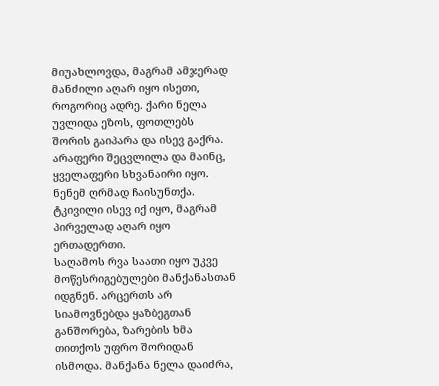მიუახლოვდა, მაგრამ ამჯერად მანძილი აღარ იყო ისეთი, როგორიც ადრე. ქარი ნელა უვლიდა ეზოს, ფოთლებს შორის გაიპარა და ისევ გაქრა. არაფერი შეცვლილა და მაინც, ყველაფერი სხვანაირი იყო. ნენემ ღრმად ჩაისუნთქა. ტკივილი ისევ იქ იყო, მაგრამ პირველად აღარ იყო ერთადერთი.
საღამოს რვა საათი იყო უკვე მოწესრიგებულები მანქანასთან იდგნენ. არცერთს არ სიამოვნებდა ყაზბეგთან განშორება, ზარების ხმა თითქოს უფრო შორიდან ისმოდა. მანქანა ნელა დაიძრა,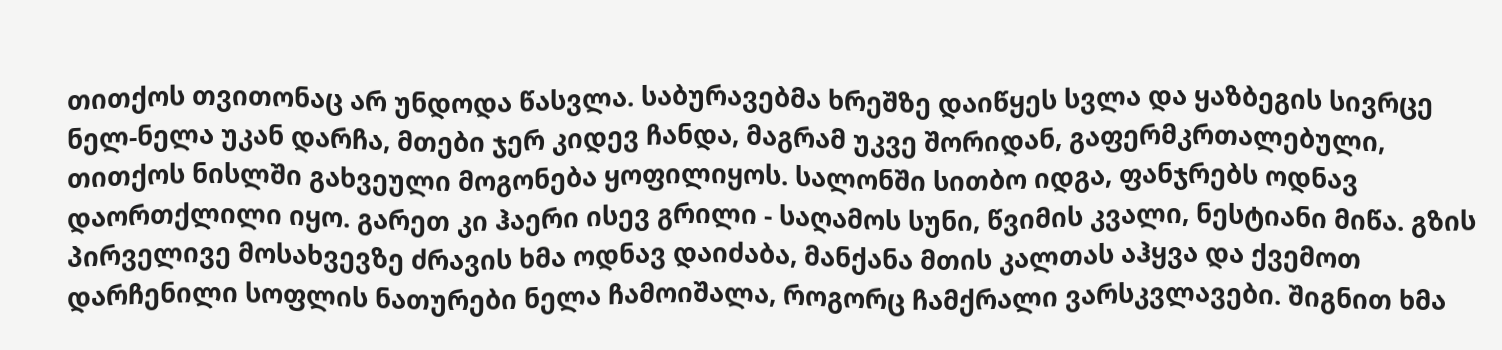თითქოს თვითონაც არ უნდოდა წასვლა. საბურავებმა ხრეშზე დაიწყეს სვლა და ყაზბეგის სივრცე ნელ-ნელა უკან დარჩა, მთები ჯერ კიდევ ჩანდა, მაგრამ უკვე შორიდან, გაფერმკრთალებული, თითქოს ნისლში გახვეული მოგონება ყოფილიყოს. სალონში სითბო იდგა, ფანჯრებს ოდნავ დაორთქლილი იყო. გარეთ კი ჰაერი ისევ გრილი - საღამოს სუნი, წვიმის კვალი, ნესტიანი მიწა. გზის პირველივე მოსახვევზე ძრავის ხმა ოდნავ დაიძაბა, მანქანა მთის კალთას აჰყვა და ქვემოთ დარჩენილი სოფლის ნათურები ნელა ჩამოიშალა, როგორც ჩამქრალი ვარსკვლავები. შიგნით ხმა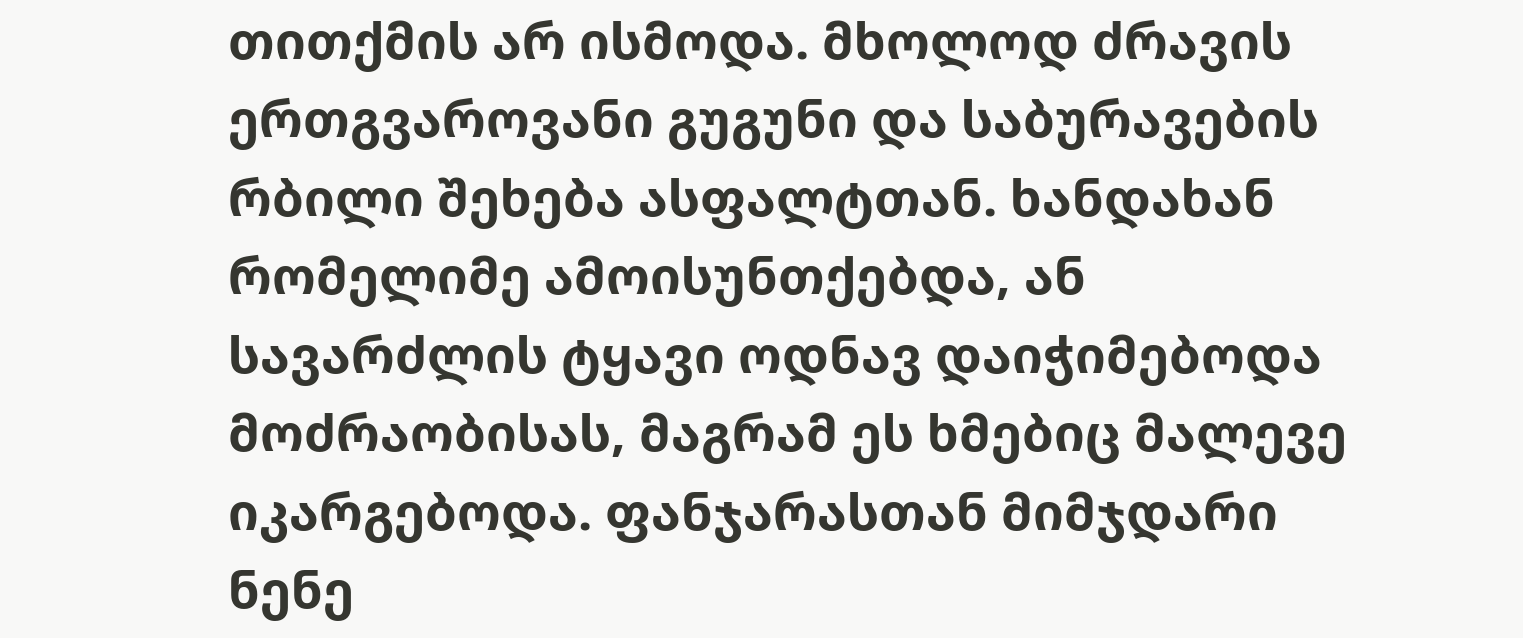თითქმის არ ისმოდა. მხოლოდ ძრავის ერთგვაროვანი გუგუნი და საბურავების რბილი შეხება ასფალტთან. ხანდახან რომელიმე ამოისუნთქებდა, ან სავარძლის ტყავი ოდნავ დაიჭიმებოდა მოძრაობისას, მაგრამ ეს ხმებიც მალევე იკარგებოდა. ფანჯარასთან მიმჯდარი ნენე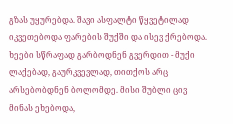გზას უყურებდა. შავი ასფალტი წყვეტილად იკვეთებოდა ფარების შუქში და ისევ ქრებოდა. ხეები სწრაფად გარბოდნენ გვერდით - მუქი ლაქებად, გაურკვევლად, თითქოს არც არსებობდნენ ბოლომდე. მისი შუბლი ცივ მინას ეხებოდა,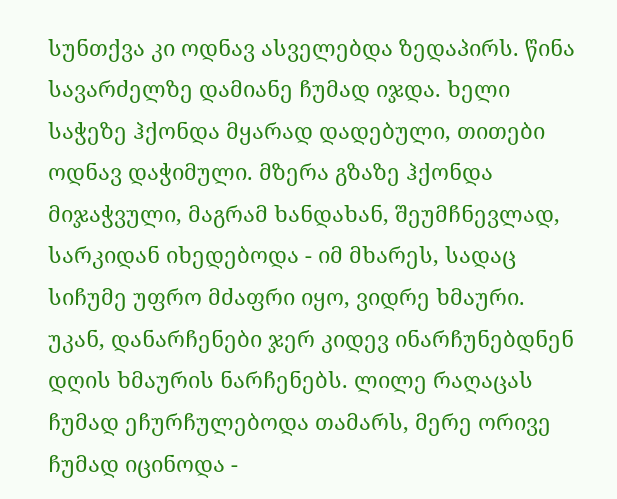სუნთქვა კი ოდნავ ასველებდა ზედაპირს. წინა სავარძელზე დამიანე ჩუმად იჯდა. ხელი საჭეზე ჰქონდა მყარად დადებული, თითები ოდნავ დაჭიმული. მზერა გზაზე ჰქონდა მიჯაჭვული, მაგრამ ხანდახან, შეუმჩნევლად, სარკიდან იხედებოდა - იმ მხარეს, სადაც სიჩუმე უფრო მძაფრი იყო, ვიდრე ხმაური. უკან, დანარჩენები ჯერ კიდევ ინარჩუნებდნენ დღის ხმაურის ნარჩენებს. ლილე რაღაცას ჩუმად ეჩურჩულებოდა თამარს, მერე ორივე ჩუმად იცინოდა -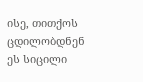ისე, თითქოს ცდილობდნენ ეს სიცილი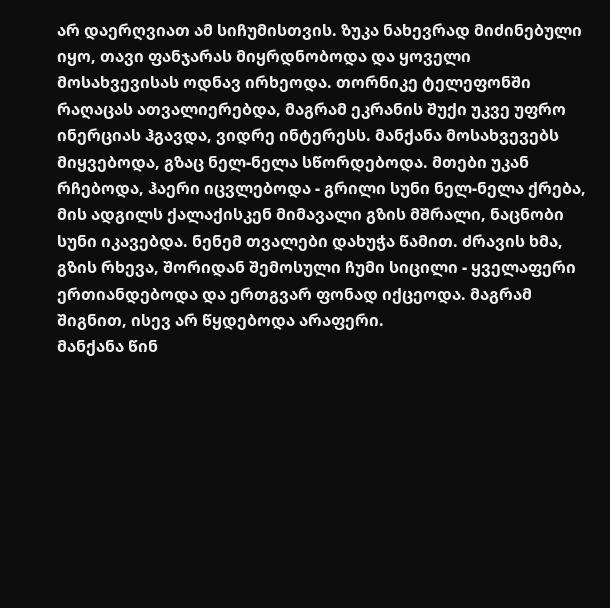არ დაერღვიათ ამ სიჩუმისთვის. ზუკა ნახევრად მიძინებული იყო, თავი ფანჯარას მიყრდნობოდა და ყოველი მოსახვევისას ოდნავ ირხეოდა. თორნიკე ტელეფონში რაღაცას ათვალიერებდა, მაგრამ ეკრანის შუქი უკვე უფრო ინერციას ჰგავდა, ვიდრე ინტერესს. მანქანა მოსახვევებს მიყვებოდა, გზაც ნელ-ნელა სწორდებოდა. მთები უკან რჩებოდა, ჰაერი იცვლებოდა - გრილი სუნი ნელ-ნელა ქრება, მის ადგილს ქალაქისკენ მიმავალი გზის მშრალი, ნაცნობი სუნი იკავებდა. ნენემ თვალები დახუჭა წამით. ძრავის ხმა, გზის რხევა, შორიდან შემოსული ჩუმი სიცილი - ყველაფერი ერთიანდებოდა და ერთგვარ ფონად იქცეოდა. მაგრამ შიგნით, ისევ არ წყდებოდა არაფერი.
მანქანა წინ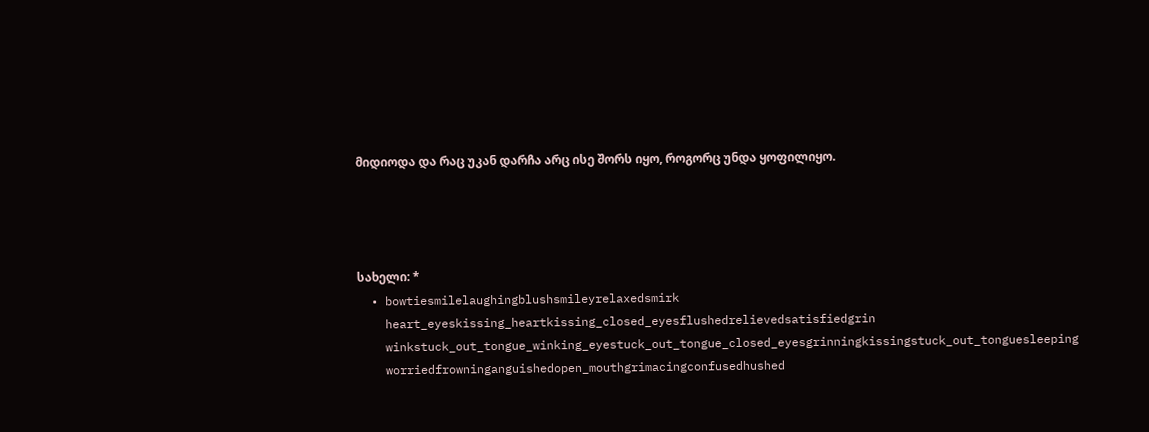მიდიოდა და რაც უკან დარჩა არც ისე შორს იყო, როგორც უნდა ყოფილიყო.




სახელი: *
  • bowtiesmilelaughingblushsmileyrelaxedsmirk
    heart_eyeskissing_heartkissing_closed_eyesflushedrelievedsatisfiedgrin
    winkstuck_out_tongue_winking_eyestuck_out_tongue_closed_eyesgrinningkissingstuck_out_tonguesleeping
    worriedfrowninganguishedopen_mouthgrimacingconfusedhushed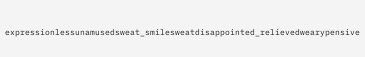expressionlessunamusedsweat_smilesweatdisappointed_relievedwearypensive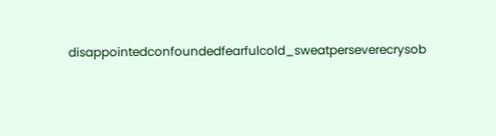disappointedconfoundedfearfulcold_sweatperseverecrysob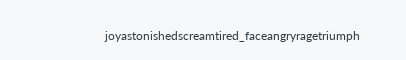joyastonishedscreamtired_faceangryragetriumph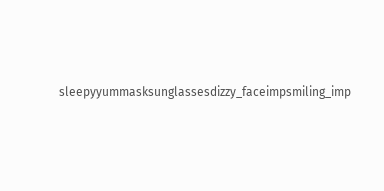sleepyyummasksunglassesdizzy_faceimpsmiling_imp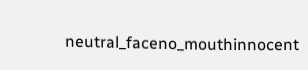neutral_faceno_mouthinnocent